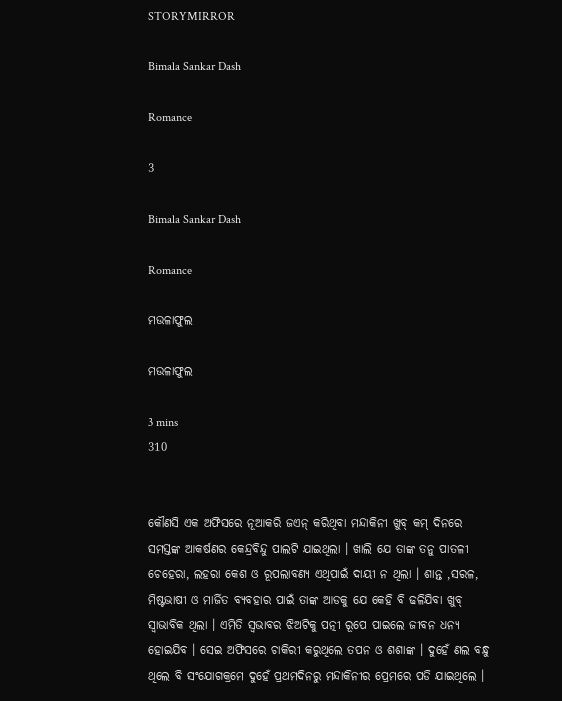STORYMIRROR

Bimala Sankar Dash

Romance

3

Bimala Sankar Dash

Romance

ମଉଳାଫୁଲ

ମଉଳାଫୁଲ

3 mins
310


କୌଣସି ଏକ ଅଫିସରେ ନୂଆକରି ଜଏନ୍ କରିଥିବା ମନ୍ଦାକିନୀ ଖୁବ୍ କମ୍ ଦିନରେ ସମସ୍ତଙ୍କ ଆକର୍ଷଣର କେନ୍ଦ୍ରବିନ୍ଦୁ ପାଲଟି ଯାଇଥିଲା । ଖାଲି ଯେ ତାଙ୍କ ତନୁ ପାତଳୀ ଚେହେରା, ଲହରା କେଶ ଓ ରୂପଲାବଣ୍ୟ ଏଥିପାଇଁ ଦାୟୀ ନ ଥିଲା । ଶାନ୍ତ ,ସରଳ, ମିଷ୍ଟଭାଷୀ ଓ ମାର୍ଜିତ ବ୍ୟବହାର ପାଇଁ ତାଙ୍କ ଆଡକୁ ଯେ କେହି ବି ଢଳିଯିବା ଖୁବ୍ ସ୍ୱାଭାବିକ ଥିଲା । ଏମିତି ସ୍ୱଭାବର ଝିଅଟିକୁ ପତ୍ନୀ ରୂପେ ପାଇଲେ ଜୀବନ ଧନ୍ୟ ହୋଇଯିବ । ସେଇ ଅଫିସରେ ଚାକିରୀ କରୁଥିଲେ ତପନ ଓ ଶଶାଙ୍କ । ଦୁହେଁ ଣଲ ବନ୍ଧୁ ଥିଲେ ବି ସଂଯୋଗକ୍ରମେ ଦୁହେଁ ପ୍ରଥମଦିନରୁ ମନ୍ଦାକିନୀର ପ୍ରେମରେ ପଡି ଯାଇଥିଲେ ।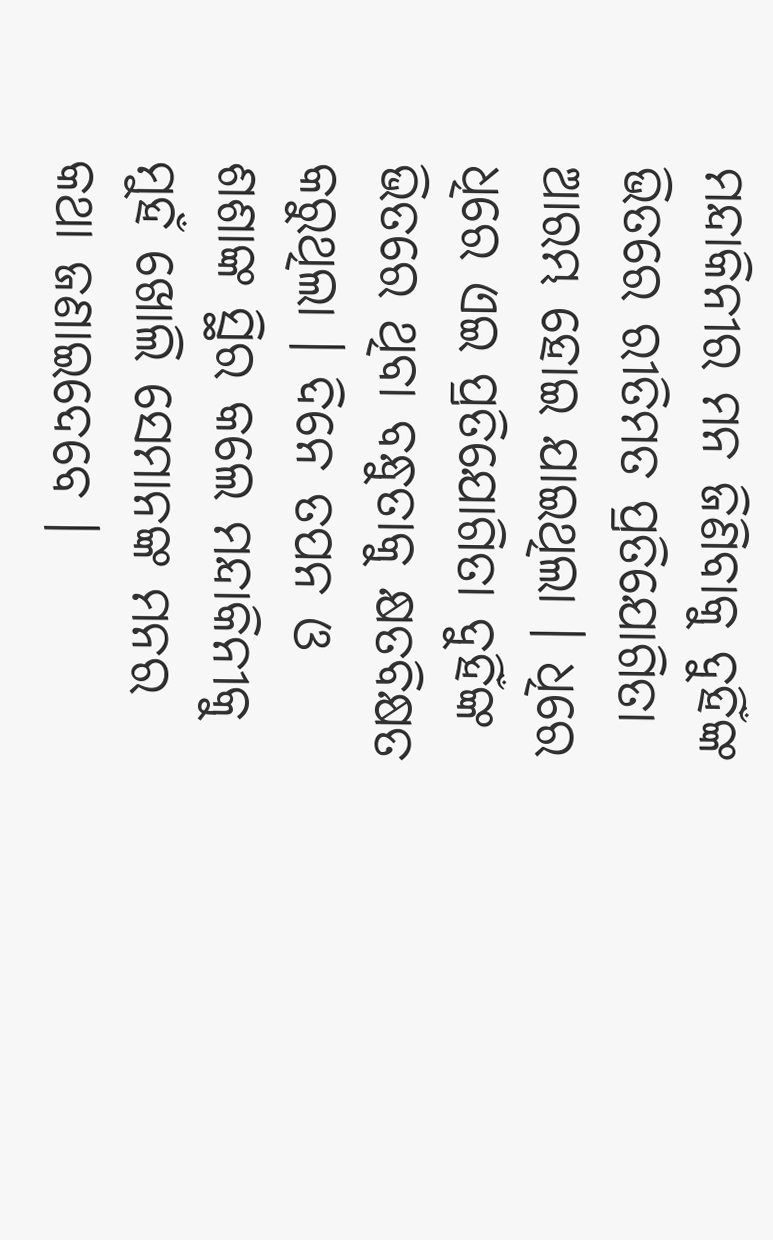ମନ୍ଦାକିନୀର ମନ ଜିଣିବାକୁ ଦୁହିଁଙ୍କ ଭିତରେ ରୀତିମତ ପ୍ରତିଯୋଗିତା ଆରମ୍ଭ ହୋଇ ଯାଇଥିଲା । ଧିରେ ଧିରେ ଏଇ ପ୍ରତିଯୋଗିତା ଦୁହିଁଙ୍କ ଭିତରେ ଥିବା ବନ୍ଧୁତାକୁ କ୍ଷତବିକ୍ଷତ କରୁଥିଲା । ଦିନେ ତପନ ଓ ଶଶାଙ୍କ ସ୍ଥିର କଲେ ମନ୍ଦାକିନୀକୁ ମୁହଁ ଖୋଲି ସେମାନଙ୍କ ମନର କଥା ଜଣାଇଦେବେ ।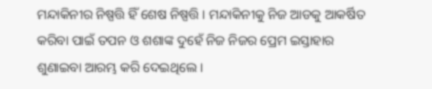ମନ୍ଦାକିନୀର ନିଷ୍ପତ୍ତି ହିଁ ଶେଷ ନିଷ୍ପତ୍ତି । ମନ୍ଦାକିନୀକୁ ନିଜ ଆଡକୁ ଆକର୍ଷିତ କରିବା ପାଇଁ ତପନ ଓ ଶଶାଙ୍କ ଦୁହେଁ ନିଜ ନିଜର ପ୍ରେମ ଇସ୍ତାହାର ଶୁଣାଇବା ଆରମ୍ଭ କରି ଦେଇଥିଲେ ।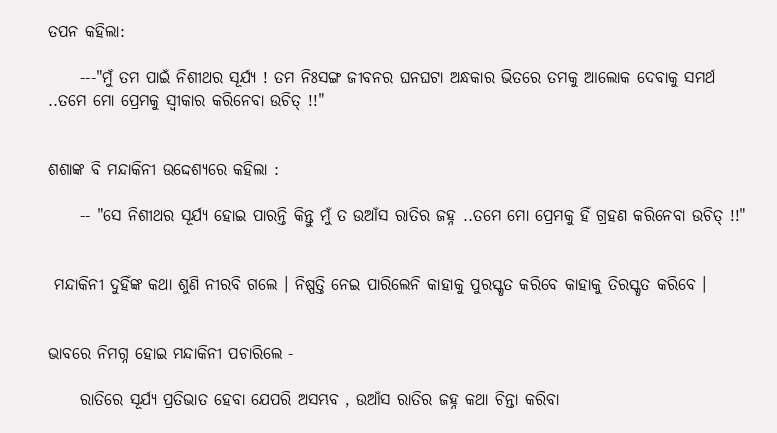ତପନ କହିଲା:

     ---"ମୁଁ ତମ ପାଇଁ ନିଶୀଥର ସୂର୍ଯ୍ୟ ! ତମ ନିଃସଙ୍ଗ ଜୀବନର ଘନଘଟା ଅନ୍ଧକାର ଭିତରେ ତମକୁ ଆଲୋକ ଦେବାକୁ ସମର୍ଥ ..ତମେ ମୋ ପ୍ରେମକୁ ସ୍ୱୀକାର କରିନେବା ଉଚିତ୍ !!"


ଶଶାଙ୍କ ବି ମନ୍ଦାକିନୀ ଉଦ୍ଦେଶ୍ୟରେ କହିଲା :

     -- "ସେ ନିଶୀଥର ସୂର୍ଯ୍ୟ ହୋଇ ପାରନ୍ତି କିନ୍ତୁ ମୁଁ ତ ଉଆଁସ ରାତିର ଜହ୍ନ ..ତମେ ମୋ ପ୍ରେମକୁ ହିଁ ଗ୍ରହଣ କରିନେବା ଉଚିତ୍ !!"


 ମନ୍ଦାକିନୀ ଦୁହିଁଙ୍କ କଥା ଶୁଣି ନୀରବି ଗଲେ । ନିଷ୍ପତ୍ତି ନେଇ ପାରିଲେନି କାହାକୁ ପୁରସ୍କୃତ କରିବେ କାହାକୁ ତିରସ୍କୃତ କରିବେ ।


ଭାବରେ ନିମଗ୍ନ ହୋଇ ମନ୍ଦାକିନୀ ପଚାରିଲେ -

     ରାତିରେ ସୂର୍ଯ୍ୟ ପ୍ରତିଭାତ ହେବା ଯେପରି ଅସମ୍ଭବ , ଉଆଁସ ରାତିର ଜହ୍ନ କଥା ଚିନ୍ତା କରିବା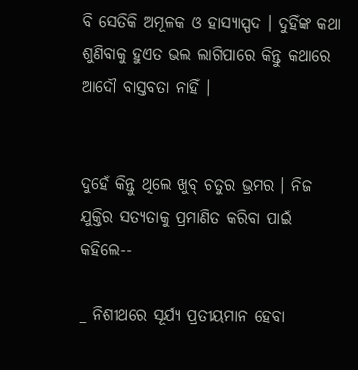ବି ସେତିକି ଅମୂଳକ ଓ ହାସ୍ୟାସ୍ପଦ । ଦୁହିଁଙ୍କ କଥା ଶୁଣିବାକୁ ହୁଏତ ଭଲ ଲାଗିପାରେ କିନ୍ତୁ କଥାରେ ଆଦୌ ବାସ୍ତବତା ନାହିଁ ।


ଦୁହେଁ କିନ୍ତୁ ଥିଲେ ଖୁବ୍ ଚତୁର ଭ୍ରମର । ନିଜ ଯୁକ୍ତିର ସତ୍ୟତାକୁ ପ୍ରମାଣିତ କରିବା ପାଇଁ କହିଲେ--

_ ନିଶୀଥରେ ସୂର୍ଯ୍ୟ ପ୍ରତୀୟମାନ ହେବା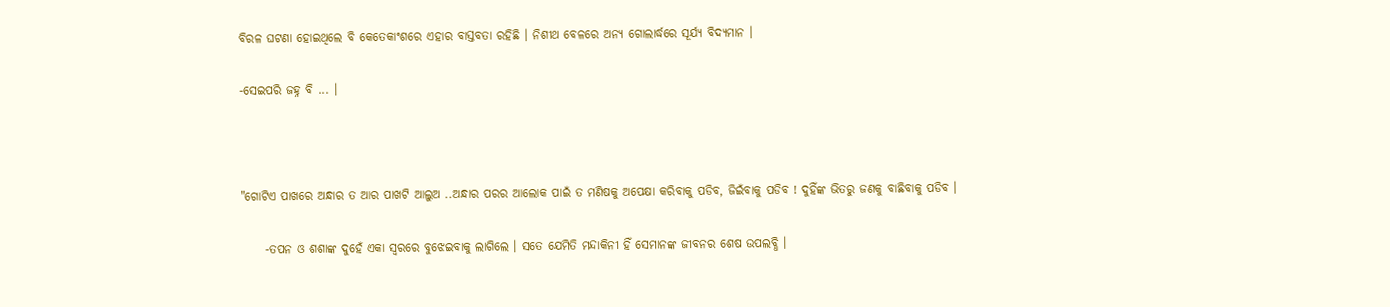ବିରଳ ଘଟଣା ହୋଇଥିଲେ ବି କେତେକାଂଶରେ ଏହାର ବାସ୍ତବତା ରହିଛି । ନିଶୀଥ ବେଳରେ ଅନ୍ୟ ଗୋଲାର୍ଦ୍ଧରେ ସୂର୍ଯ୍ୟ ବିଦ୍ୟମାନ ।

-ସେଇପରି ଜହ୍ନ ବି ... ।



"ଗୋଟିଏ ପାଖରେ ଅନ୍ଧାର ତ ଆର ପାଖଟି ଆଲୁଅ ..ଅନ୍ଧାର ପରର ଆଲୋକ ପାଇଁ ତ ମଣିଷକୁ ଅପେକ୍ଷା କରିବାକୁ ପଡିବ, ଜିଇଁବାକୁ ପଡିବ ! ଦୁହିଁଙ୍କ ଭିତରୁ ଜଣକୁ ବାଛିବାକୁ ପଡିବ ।

     -ତପନ ଓ ଶଶାଙ୍କ ଦୁହେଁ ଏକା ସ୍ୱରରେ ବୁଝେଇବାକୁ ଲାଗିଲେ । ସତେ ଯେମିତି ମନ୍ଦାକିନୀ ହିଁ ସେମାନଙ୍କ ଜୀବନର ଶେଷ ଉପଲବ୍ଧି ।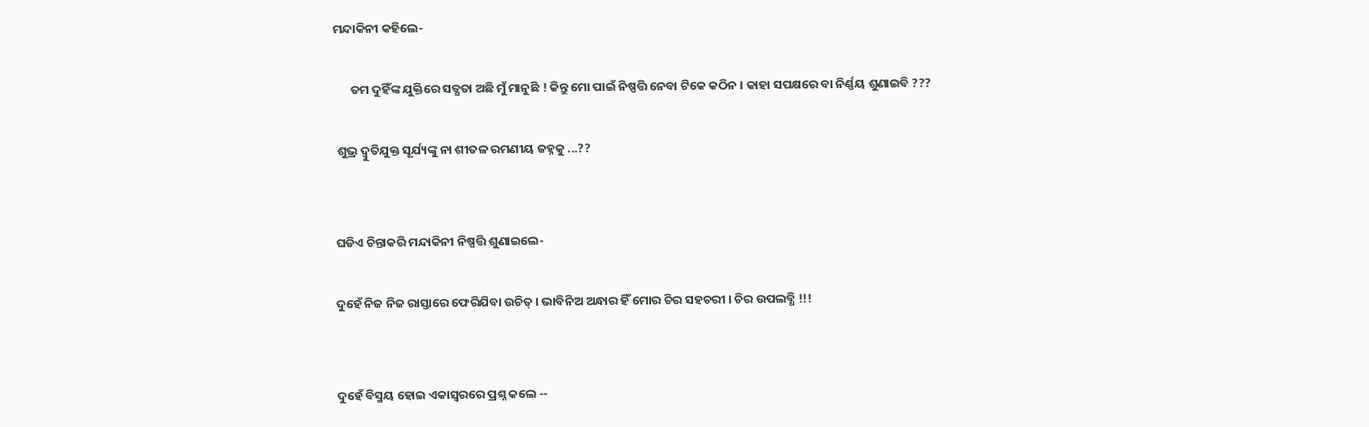ମନ୍ଦାକିନୀ କହିଲେ-

      ତମ ଦୁହିଁଙ୍କ ଯୁକ୍ତିରେ ସତ୍ଯତା ଅଛି ମୁଁ ମାନୁଛି ! କିନ୍ତୁ ମୋ ପାଇଁ ନିଷ୍ପତ୍ତି ନେବା ଟିକେ କଠିନ । କାହା ସପକ୍ଷରେ ବା ନିର୍ଣ୍ଣୟ ଶୁଣାଇବି ???

 ଶୁଭ୍ର ଦ୍ବୁତିଯୁକ୍ତ ସୂର୍ଯ୍ୟଙ୍କୁ ନା ଶୀତଳ ରମଣୀୟ ଜହ୍ନକୁ ...??


ଘଡିଏ ଚିନ୍ତାକରି ମନ୍ଦାକିନୀ ନିଷ୍ପତ୍ତି ଶୁଣାଇଲେ-

ଦୁହେଁ ନିଜ ନିଜ ରାସ୍ତାରେ ଫେରିଯିବା ଉଚିତ୍ । ଭାବିନିଅ ଅନ୍ଧାର ହିଁ ମୋର ଚିର ସହଚରୀ । ଚିର ଉପଲବ୍ଧି !!!


ଦୁହେଁ ବିସ୍ମୟ ହୋଇ ଏକାସ୍ୱରରେ ପ୍ରଶ୍ନ କଲେ --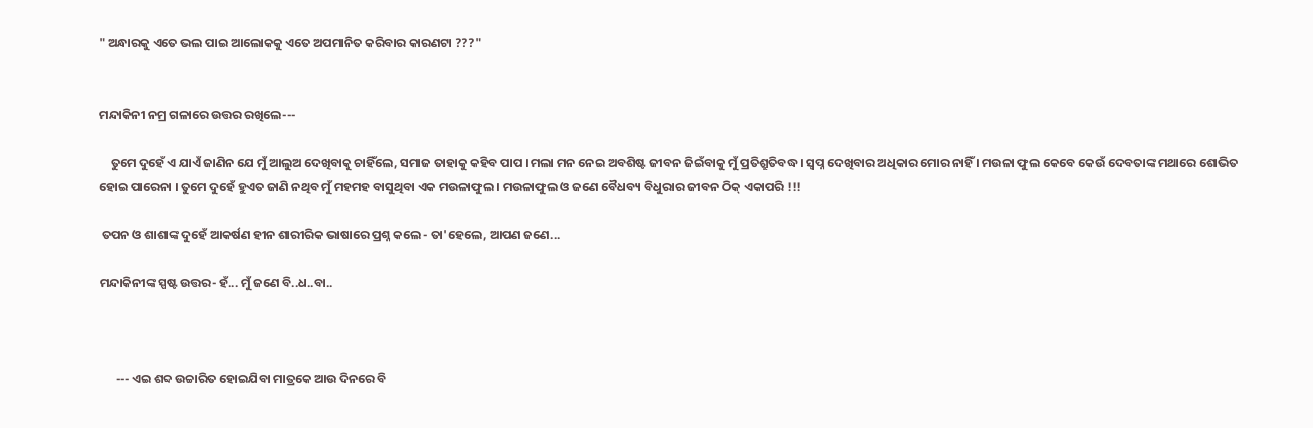" ଅନ୍ଧାରକୁ ଏତେ ଭଲ ପାଇ ଆଲୋକକୁ ଏତେ ଅପମାନିତ କରିବାର କାରଣଟା ???"


ମନ୍ଦାକିନୀ ନମ୍ର ଗଳାରେ ଉତ୍ତର ରଖିଲେ---

    ତୁମେ ଦୁହେଁ ଏ ଯାଏଁ ଜାଣିନ ଯେ ମୁଁ ଆଲୁଅ ଦେଖିବାକୁ ଚାହିଁଲେ, ସମାଜ ତାହାକୁ କହିବ ପାପ । ମଲା ମନ ନେଇ ଅବଶିଷ୍ଟ ଜୀବନ ଜିଇଁବାକୁ ମୁଁ ପ୍ରତିଶ୍ରୁତିବଦ୍ଧ । ସ୍ୱପ୍ନ ଦେଖିବାର ଅଧିକାର ମୋର ନାହିଁ । ମଉଳା ଫୁଲ କେବେ କେଉଁ ଦେବତାଙ୍କ ମଥାରେ ଶୋଭିତ ହୋଇ ପାରେନା । ତୁମେ ଦୁହେଁ ହୁଏତ ଜାଣି ନଥିବ ମୁଁ ମହମହ ବାସୁଥିବା ଏକ ମଉଳାଫୁଲ । ମଉଳାଫୁଲ ଓ ଜଣେ ବୈଧବ୍ୟ ବିଧୁରାର ଜୀବନ ଠିକ୍ ଏକାପରି !!!

 ତପନ ଓ ଶାଶାଙ୍କ ଦୁହେଁ ଆକର୍ଷଣ ହୀନ ଶାରୀରିକ ଭାଷାରେ ପ୍ରଶ୍ନ କଲେ - ତା'ହେଲେ, ଆପଣ ଜଣେ...

ମନ୍ଦାକିନୀଙ୍କ ସ୍ପଷ୍ଟ ଉତ୍ତର- ହଁ... ମୁଁ ଜଣେ ବି..ଧ..ବା..



      --- ଏଇ ଶବ୍ଦ ଉଚ୍ଚାରିତ ହୋଇଯିବା ମାତ୍ରକେ ଆଉ ଦିନରେ ବି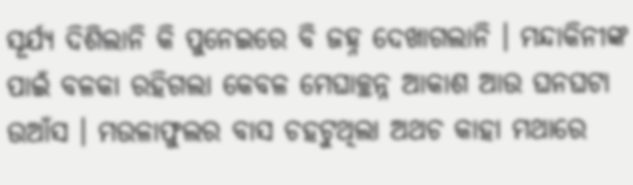ସୂର୍ଯ୍ୟ ଦିଶିଲାନି କି ପୁନେଇରେ ବି ଜହ୍ନ ଦେଖାଗଲାନି । ମନ୍ଦାକିନୀଙ୍କ ପାଇଁ ବଳକା ରହିଗଲା କେବଳ ମେଘାଚ୍ଛନ୍ନ ଆକାଶ ଆଉ ଘନଘଟା ଉଆଁସ । ମଉଳାଫୁଲର ବାସ ଚହଟୁଥିଲା ଅଥଚ କାହା ମଥାରେ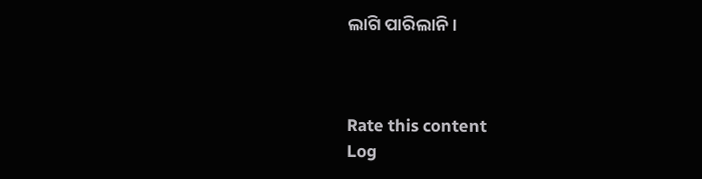ଲାଗି ପାରିଲାନି ।



Rate this content
Log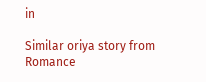in

Similar oriya story from Romance